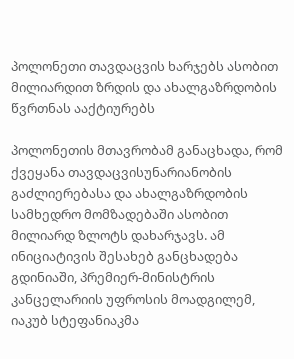პოლონეთი თავდაცვის ხარჯებს ასობით მილიარდით ზრდის და ახალგაზრდობის წვრთნას ააქტიურებს

პოლონეთის მთავრობამ განაცხადა, რომ ქვეყანა თავდაცვისუნარიანობის გაძლიერებასა და ახალგაზრდობის სამხედრო მომზადებაში ასობით მილიარდ ზლოტს დახარჯავს. ამ ინიციატივის შესახებ განცხადება გდინიაში, პრემიერ-მინისტრის კანცელარიის უფროსის მოადგილემ, იაკუბ სტეფანიაკმა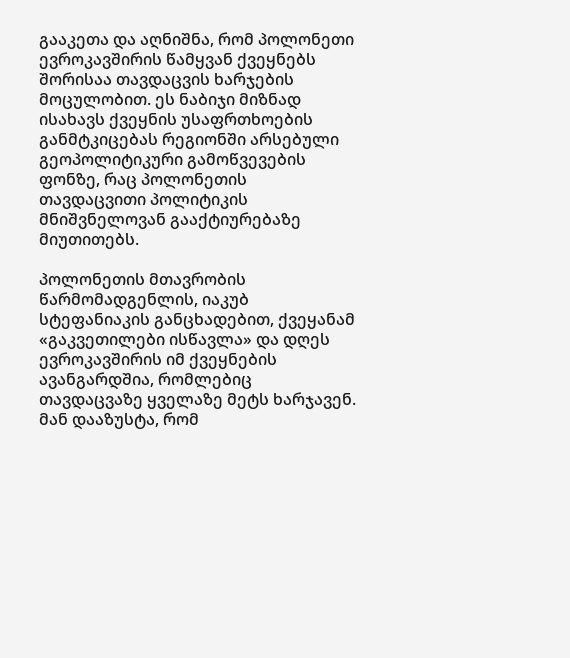გააკეთა და აღნიშნა, რომ პოლონეთი ევროკავშირის წამყვან ქვეყნებს შორისაა თავდაცვის ხარჯების მოცულობით. ეს ნაბიჯი მიზნად ისახავს ქვეყნის უსაფრთხოების განმტკიცებას რეგიონში არსებული გეოპოლიტიკური გამოწვევების ფონზე, რაც პოლონეთის თავდაცვითი პოლიტიკის მნიშვნელოვან გააქტიურებაზე მიუთითებს.

პოლონეთის მთავრობის წარმომადგენლის, იაკუბ სტეფანიაკის განცხადებით, ქვეყანამ «გაკვეთილები ისწავლა» და დღეს ევროკავშირის იმ ქვეყნების ავანგარდშია, რომლებიც თავდაცვაზე ყველაზე მეტს ხარჯავენ. მან დააზუსტა, რომ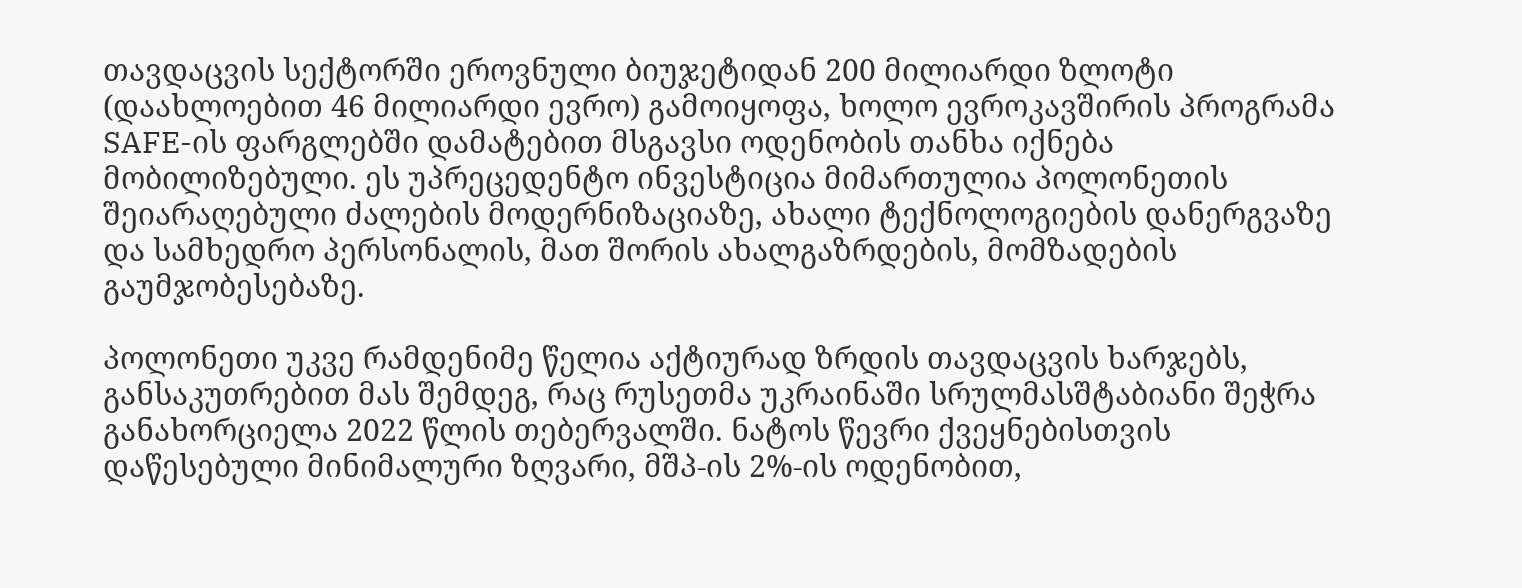თავდაცვის სექტორში ეროვნული ბიუჯეტიდან 200 მილიარდი ზლოტი (დაახლოებით 46 მილიარდი ევრო) გამოიყოფა, ხოლო ევროკავშირის პროგრამა SAFE-ის ფარგლებში დამატებით მსგავსი ოდენობის თანხა იქნება მობილიზებული. ეს უპრეცედენტო ინვესტიცია მიმართულია პოლონეთის შეიარაღებული ძალების მოდერნიზაციაზე, ახალი ტექნოლოგიების დანერგვაზე და სამხედრო პერსონალის, მათ შორის ახალგაზრდების, მომზადების გაუმჯობესებაზე.

პოლონეთი უკვე რამდენიმე წელია აქტიურად ზრდის თავდაცვის ხარჯებს, განსაკუთრებით მას შემდეგ, რაც რუსეთმა უკრაინაში სრულმასშტაბიანი შეჭრა განახორციელა 2022 წლის თებერვალში. ნატოს წევრი ქვეყნებისთვის დაწესებული მინიმალური ზღვარი, მშპ-ის 2%-ის ოდენობით,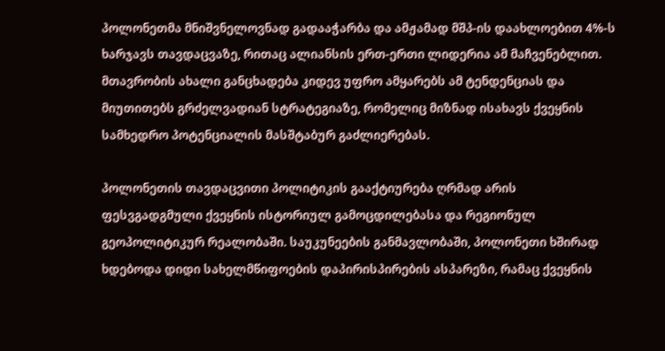პოლონეთმა მნიშვნელოვნად გადააჭარბა და ამჟამად მშპ-ის დაახლოებით 4%-ს ხარჯავს თავდაცვაზე, რითაც ალიანსის ერთ-ერთი ლიდერია ამ მაჩვენებლით. მთავრობის ახალი განცხადება კიდევ უფრო ამყარებს ამ ტენდენციას და მიუთითებს გრძელვადიან სტრატეგიაზე, რომელიც მიზნად ისახავს ქვეყნის სამხედრო პოტენციალის მასშტაბურ გაძლიერებას.

პოლონეთის თავდაცვითი პოლიტიკის გააქტიურება ღრმად არის ფესვგადგმული ქვეყნის ისტორიულ გამოცდილებასა და რეგიონულ გეოპოლიტიკურ რეალობაში. საუკუნეების განმავლობაში, პოლონეთი ხშირად ხდებოდა დიდი სახელმწიფოების დაპირისპირების ასპარეზი, რამაც ქვეყნის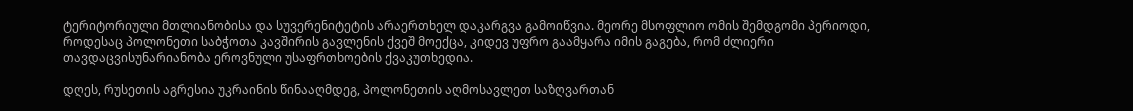ტერიტორიული მთლიანობისა და სუვერენიტეტის არაერთხელ დაკარგვა გამოიწვია. მეორე მსოფლიო ომის შემდგომი პერიოდი, როდესაც პოლონეთი საბჭოთა კავშირის გავლენის ქვეშ მოექცა, კიდევ უფრო გაამყარა იმის გაგება, რომ ძლიერი თავდაცვისუნარიანობა ეროვნული უსაფრთხოების ქვაკუთხედია.

დღეს, რუსეთის აგრესია უკრაინის წინააღმდეგ, პოლონეთის აღმოსავლეთ საზღვართან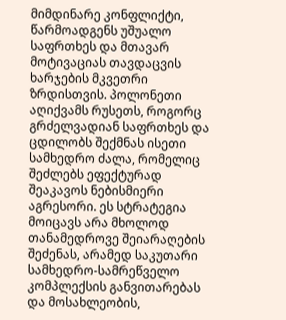მიმდინარე კონფლიქტი, წარმოადგენს უშუალო საფრთხეს და მთავარ მოტივაციას თავდაცვის ხარჯების მკვეთრი ზრდისთვის. პოლონეთი აღიქვამს რუსეთს, როგორც გრძელვადიან საფრთხეს და ცდილობს შექმნას ისეთი სამხედრო ძალა, რომელიც შეძლებს ეფექტურად შეაკავოს ნებისმიერი აგრესორი. ეს სტრატეგია მოიცავს არა მხოლოდ თანამედროვე შეიარაღების შეძენას, არამედ საკუთარი სამხედრო-სამრეწველო კომპლექსის განვითარებას და მოსახლეობის,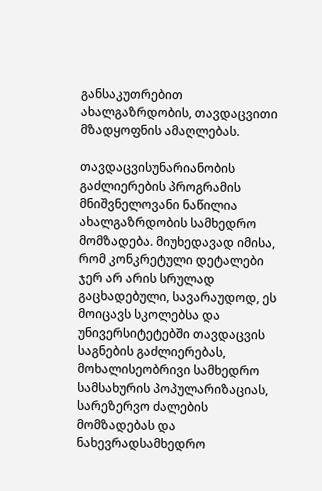განსაკუთრებით ახალგაზრდობის, თავდაცვითი მზადყოფნის ამაღლებას.

თავდაცვისუნარიანობის გაძლიერების პროგრამის მნიშვნელოვანი ნაწილია ახალგაზრდობის სამხედრო მომზადება. მიუხედავად იმისა, რომ კონკრეტული დეტალები ჯერ არ არის სრულად გაცხადებული, სავარაუდოდ, ეს მოიცავს სკოლებსა და უნივერსიტეტებში თავდაცვის საგნების გაძლიერებას, მოხალისეობრივი სამხედრო სამსახურის პოპულარიზაციას, სარეზერვო ძალების მომზადებას და ნახევრადსამხედრო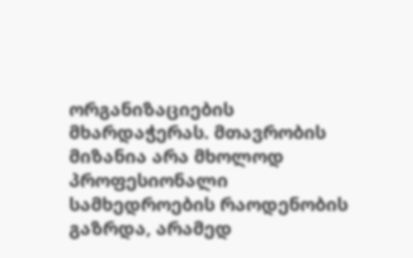ორგანიზაციების მხარდაჭერას. მთავრობის მიზანია არა მხოლოდ პროფესიონალი სამხედროების რაოდენობის გაზრდა, არამედ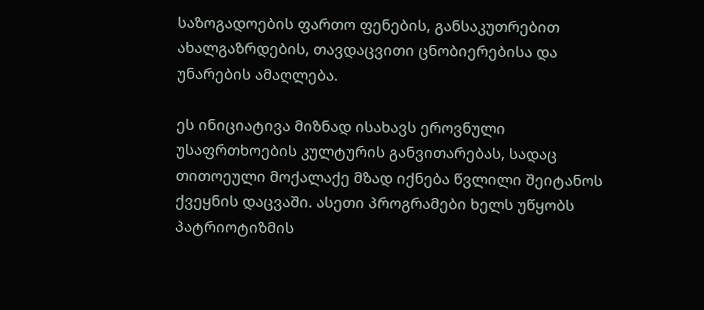საზოგადოების ფართო ფენების, განსაკუთრებით ახალგაზრდების, თავდაცვითი ცნობიერებისა და უნარების ამაღლება.

ეს ინიციატივა მიზნად ისახავს ეროვნული უსაფრთხოების კულტურის განვითარებას, სადაც თითოეული მოქალაქე მზად იქნება წვლილი შეიტანოს ქვეყნის დაცვაში. ასეთი პროგრამები ხელს უწყობს პატრიოტიზმის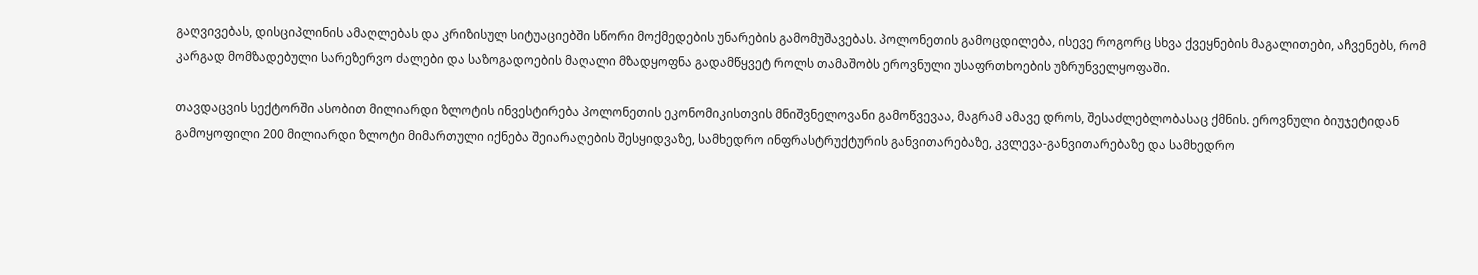გაღვივებას, დისციპლინის ამაღლებას და კრიზისულ სიტუაციებში სწორი მოქმედების უნარების გამომუშავებას. პოლონეთის გამოცდილება, ისევე როგორც სხვა ქვეყნების მაგალითები, აჩვენებს, რომ კარგად მომზადებული სარეზერვო ძალები და საზოგადოების მაღალი მზადყოფნა გადამწყვეტ როლს თამაშობს ეროვნული უსაფრთხოების უზრუნველყოფაში.

თავდაცვის სექტორში ასობით მილიარდი ზლოტის ინვესტირება პოლონეთის ეკონომიკისთვის მნიშვნელოვანი გამოწვევაა, მაგრამ ამავე დროს, შესაძლებლობასაც ქმნის. ეროვნული ბიუჯეტიდან გამოყოფილი 200 მილიარდი ზლოტი მიმართული იქნება შეიარაღების შესყიდვაზე, სამხედრო ინფრასტრუქტურის განვითარებაზე, კვლევა-განვითარებაზე და სამხედრო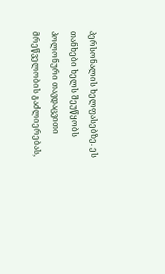პერსონალის ხელფასებზე. ეს თანხები ხელს შეუწყობს პოლონური თავდაცვითი მრეწველობის გაძლიერებას,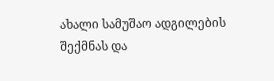ახალი სამუშაო ადგილების შექმნას და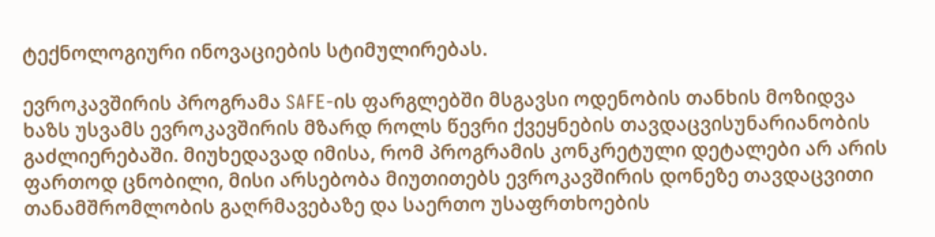ტექნოლოგიური ინოვაციების სტიმულირებას.

ევროკავშირის პროგრამა SAFE-ის ფარგლებში მსგავსი ოდენობის თანხის მოზიდვა ხაზს უსვამს ევროკავშირის მზარდ როლს წევრი ქვეყნების თავდაცვისუნარიანობის გაძლიერებაში. მიუხედავად იმისა, რომ პროგრამის კონკრეტული დეტალები არ არის ფართოდ ცნობილი, მისი არსებობა მიუთითებს ევროკავშირის დონეზე თავდაცვითი თანამშრომლობის გაღრმავებაზე და საერთო უსაფრთხოების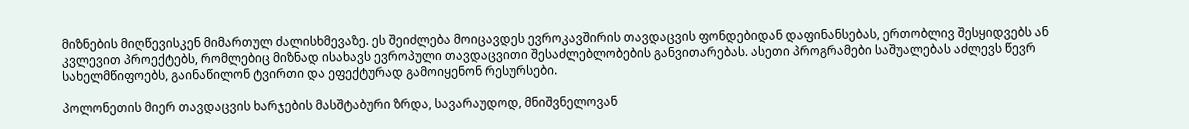მიზნების მიღწევისკენ მიმართულ ძალისხმევაზე. ეს შეიძლება მოიცავდეს ევროკავშირის თავდაცვის ფონდებიდან დაფინანსებას, ერთობლივ შესყიდვებს ან კვლევით პროექტებს, რომლებიც მიზნად ისახავს ევროპული თავდაცვითი შესაძლებლობების განვითარებას. ასეთი პროგრამები საშუალებას აძლევს წევრ სახელმწიფოებს, გაინაწილონ ტვირთი და ეფექტურად გამოიყენონ რესურსები.

პოლონეთის მიერ თავდაცვის ხარჯების მასშტაბური ზრდა, სავარაუდოდ, მნიშვნელოვან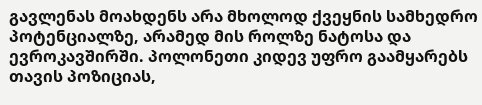გავლენას მოახდენს არა მხოლოდ ქვეყნის სამხედრო პოტენციალზე, არამედ მის როლზე ნატოსა და ევროკავშირში. პოლონეთი კიდევ უფრო გაამყარებს თავის პოზიციას,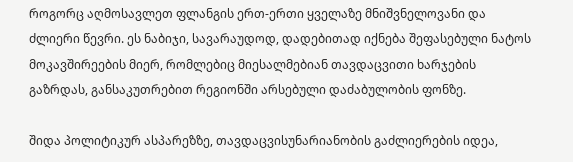როგორც აღმოსავლეთ ფლანგის ერთ-ერთი ყველაზე მნიშვნელოვანი და ძლიერი წევრი. ეს ნაბიჯი, სავარაუდოდ, დადებითად იქნება შეფასებული ნატოს მოკავშირეების მიერ, რომლებიც მიესალმებიან თავდაცვითი ხარჯების გაზრდას, განსაკუთრებით რეგიონში არსებული დაძაბულობის ფონზე.

შიდა პოლიტიკურ ასპარეზზე, თავდაცვისუნარიანობის გაძლიერების იდეა,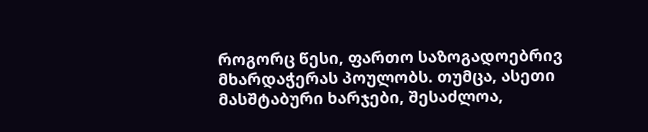როგორც წესი, ფართო საზოგადოებრივ მხარდაჭერას პოულობს. თუმცა, ასეთი მასშტაბური ხარჯები, შესაძლოა,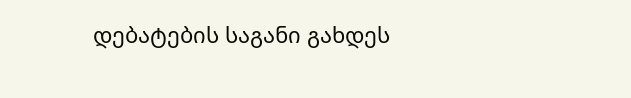დებატების საგანი გახდეს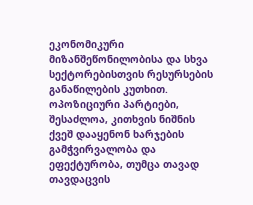ეკონომიკური მიზანშეწონილობისა და სხვა სექტორებისთვის რესურსების განაწილების კუთხით. ოპოზიციური პარტიები, შესაძლოა, კითხვის ნიშნის ქვეშ დააყენონ ხარჯების გამჭვირვალობა და ეფექტურობა, თუმცა თავად თავდაცვის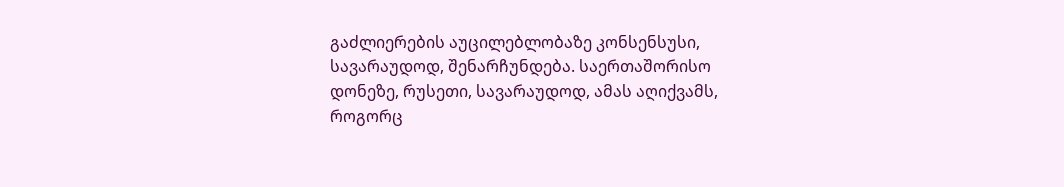გაძლიერების აუცილებლობაზე კონსენსუსი, სავარაუდოდ, შენარჩუნდება. საერთაშორისო დონეზე, რუსეთი, სავარაუდოდ, ამას აღიქვამს, როგორც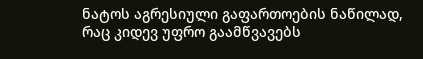ნატოს აგრესიული გაფართოების ნაწილად, რაც კიდევ უფრო გაამწვავებს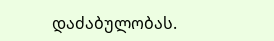დაძაბულობას.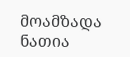მოამზადა ნათია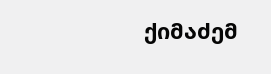ქიმაძემ